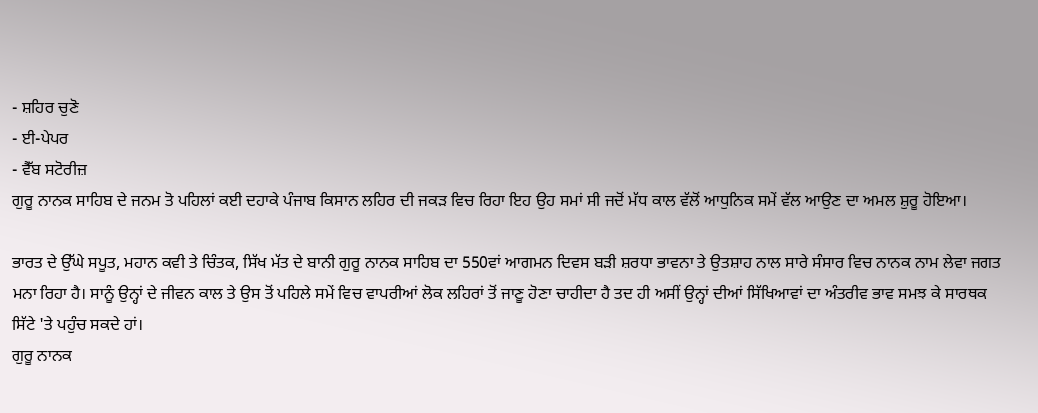- ਸ਼ਹਿਰ ਚੁਣੋ
- ਈ-ਪੇਪਰ
- ਵੈੱਬ ਸਟੋਰੀਜ਼
ਗੁਰੂ ਨਾਨਕ ਸਾਹਿਬ ਦੇ ਜਨਮ ਤੋ ਪਹਿਲਾਂ ਕਈ ਦਹਾਕੇ ਪੰਜਾਬ ਕਿਸਾਨ ਲਹਿਰ ਦੀ ਜਕੜ ਵਿਚ ਰਿਹਾ ਇਹ ਉਹ ਸਮਾਂ ਸੀ ਜਦੋਂ ਮੱਧ ਕਾਲ ਵੱਲੋਂ ਆਧੁਨਿਕ ਸਮੇਂ ਵੱਲ ਆਉਣ ਦਾ ਅਮਲ ਸ਼ੁਰੂ ਹੋਇਆ।

ਭਾਰਤ ਦੇ ਉੱਘੇ ਸਪੂਤ, ਮਹਾਨ ਕਵੀ ਤੇ ਚਿੰਤਕ, ਸਿੱਖ ਮੱਤ ਦੇ ਬਾਨੀ ਗੁਰੂ ਨਾਨਕ ਸਾਹਿਬ ਦਾ 550ਵਾਂ ਆਗਮਨ ਦਿਵਸ ਬੜੀ ਸ਼ਰਧਾ ਭਾਵਨਾ ਤੇ ਉਤਸ਼ਾਹ ਨਾਲ ਸਾਰੇ ਸੰਸਾਰ ਵਿਚ ਨਾਨਕ ਨਾਮ ਲੇਵਾ ਜਗਤ ਮਨਾ ਰਿਹਾ ਹੈ। ਸਾਨੂੰ ਉਨ੍ਹਾਂ ਦੇ ਜੀਵਨ ਕਾਲ ਤੇ ਉਸ ਤੋਂ ਪਹਿਲੇ ਸਮੇਂ ਵਿਚ ਵਾਪਰੀਆਂ ਲੋਕ ਲਹਿਰਾਂ ਤੋਂ ਜਾਣੂ ਹੋਣਾ ਚਾਹੀਦਾ ਹੈ ਤਦ ਹੀ ਅਸੀਂ ਉਨ੍ਹਾਂ ਦੀਆਂ ਸਿੱਖਿਆਵਾਂ ਦਾ ਅੰਤਰੀਵ ਭਾਵ ਸਮਝ ਕੇ ਸਾਰਥਕ ਸਿੱਟੇ 'ਤੇ ਪਹੁੰਚ ਸਕਦੇ ਹਾਂ।
ਗੁਰੂ ਨਾਨਕ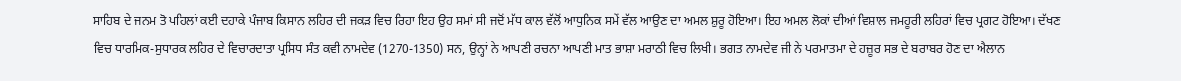ਸਾਹਿਬ ਦੇ ਜਨਮ ਤੋ ਪਹਿਲਾਂ ਕਈ ਦਹਾਕੇ ਪੰਜਾਬ ਕਿਸਾਨ ਲਹਿਰ ਦੀ ਜਕੜ ਵਿਚ ਰਿਹਾ ਇਹ ਉਹ ਸਮਾਂ ਸੀ ਜਦੋਂ ਮੱਧ ਕਾਲ ਵੱਲੋਂ ਆਧੁਨਿਕ ਸਮੇਂ ਵੱਲ ਆਉਣ ਦਾ ਅਮਲ ਸ਼ੁਰੂ ਹੋਇਆ। ਇਹ ਅਮਲ ਲੋਕਾਂ ਦੀਆਂ ਵਿਸ਼ਾਲ ਜਮਹੂਰੀ ਲਹਿਰਾਂ ਵਿਚ ਪ੍ਰਗਟ ਹੋਇਆ। ਦੱਖਣ ਵਿਚ ਧਾਰਮਿਕ-ਸੁਧਾਰਕ ਲਹਿਰ ਦੇ ਵਿਚਾਰਦਾਤਾ ਪ੍ਰਸਿਧ ਸੰਤ ਕਵੀ ਨਾਮਦੇਵ (1270-1350) ਸਨ, ਉਨ੍ਹਾਂ ਨੇ ਆਪਣੀ ਰਚਨਾ ਆਪਣੀ ਮਾਤ ਭਾਸ਼ਾ ਮਰਾਠੀ ਵਿਚ ਲਿਖੀ। ਭਗਤ ਨਾਮਦੇਵ ਜੀ ਨੇ ਪਰਮਾਤਮਾ ਦੇ ਹਜ਼ੂਰ ਸਭ ਦੇ ਬਰਾਬਰ ਹੋਣ ਦਾ ਐਲਾਨ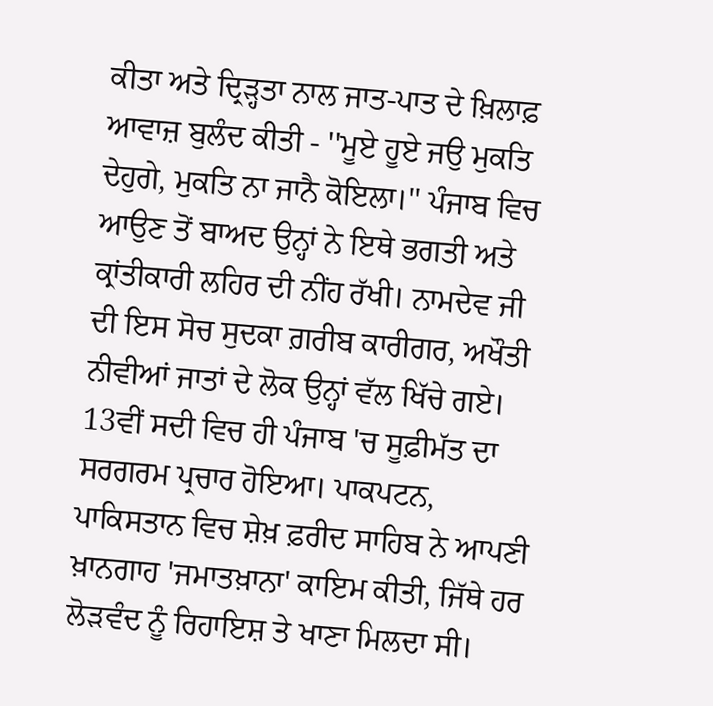ਕੀਤਾ ਅਤੇ ਦ੍ਰਿੜ੍ਹਤਾ ਨਾਲ ਜਾਤ-ਪਾਤ ਦੇ ਖ਼ਿਲਾਫ਼ ਆਵਾਜ਼ ਬੁਲੰਦ ਕੀਤੀ - ''ਮੂਏ ਹੂਏ ਜਉ ਮੁਕਤਿ ਦੇਹੁਗੇ, ਮੁਕਤਿ ਨਾ ਜਾਨੈ ਕੋਇਲਾ।'' ਪੰਜਾਬ ਵਿਚ ਆਉਣ ਤੋਂ ਬਾਅਦ ਉਨ੍ਹਾਂ ਨੇ ਇਥੇ ਭਗਤੀ ਅਤੇ ਕ੍ਰਾਂਤੀਕਾਰੀ ਲਹਿਰ ਦੀ ਨੀਂਹ ਰੱਖੀ। ਨਾਮਦੇਵ ਜੀ ਦੀ ਇਸ ਸੋਚ ਸੁਦਕਾ ਗ਼ਰੀਬ ਕਾਰੀਗਰ, ਅਖੌਤੀ ਨੀਵੀਆਂ ਜਾਤਾਂ ਦੇ ਲੋਕ ਉਨ੍ਹਾਂ ਵੱਲ ਖਿੱਚੇ ਗਏ। 13ਵੀਂ ਸਦੀ ਵਿਚ ਹੀ ਪੰਜਾਬ 'ਚ ਸੂਫ਼ੀਮੱਤ ਦਾ ਸਰਗਰਮ ਪ੍ਰਚਾਰ ਹੋਇਆ। ਪਾਕਪਟਨ, ਪਾਕਿਸਤਾਨ ਵਿਚ ਸ਼ੇਖ਼ ਫ਼ਰੀਦ ਸਾਹਿਬ ਨੇ ਆਪਣੀ ਖ਼ਾਨਗਾਹ 'ਜਮਾਤਖ਼ਾਨਾ' ਕਾਇਮ ਕੀਤੀ, ਜਿੱਥੇ ਹਰ ਲੋੜਵੰਦ ਨੂੰ ਰਿਹਾਇਸ਼ ਤੇ ਖਾਣਾ ਮਿਲਦਾ ਸੀ।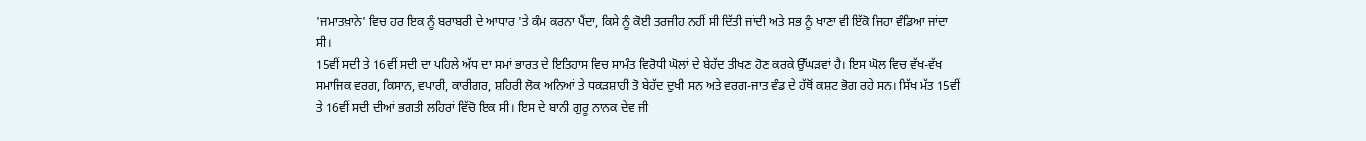'ਜਮਾਤਖ਼ਾਨੇ' ਵਿਚ ਹਰ ਇਕ ਨੂੰ ਬਰਾਬਰੀ ਦੇ ਆਧਾਰ 'ਤੇ ਕੰਮ ਕਰਨਾ ਪੈਂਦਾ, ਕਿਸੇ ਨੂੰ ਕੋਈ ਤਰਜੀਹ ਨਹੀਂ ਸੀ ਦਿੱਤੀ ਜਾਂਦੀ ਅਤੇ ਸਭ ਨੂੰ ਖਾਣਾ ਵੀ ਇੱਕੋ ਜਿਹਾ ਵੰਡਿਆ ਜਾਂਦਾ ਸੀ।
15ਵੀਂ ਸਦੀ ਤੇ 16ਵੀਂ ਸਦੀ ਦਾ ਪਹਿਲੇ ਅੱਧ ਦਾ ਸਮਾਂ ਭਾਰਤ ਦੇ ਇਤਿਹਾਸ ਵਿਚ ਸਾਮੰਤ ਵਿਰੋਧੀ ਘੋਲਾਂ ਦੇ ਬੇਹੱਦ ਤੀਖਣ ਹੋਣ ਕਰਕੇ ਉੱਘੜਵਾਂ ਹੈ। ਇਸ ਘੋਲ ਵਿਚ ਵੱਖ-ਵੱਖ ਸਮਾਜਿਕ ਵਰਗ, ਕਿਸਾਨ, ਵਪਾਰੀ, ਕਾਰੀਗਰ, ਸ਼ਹਿਰੀ ਲੋਕ ਅਨਿਆਂ ਤੇ ਧਕੜਸ਼ਾਹੀ ਤੋ ਬੇਹੱਦ ਦੁਖੀ ਸਨ ਅਤੇ ਵਰਗ-ਜਾਤ ਵੰਡ ਦੇ ਹੱਥੋਂ ਕਸ਼ਟ ਭੋਗ ਰਹੇ ਸਨ। ਸਿੱਖ ਮੱਤ 15ਵੀਂ ਤੇ 16ਵੀਂ ਸਦੀ ਦੀਆਂ ਭਗਤੀ ਲਹਿਰਾਂ ਵਿੱਚੋ ਇਕ ਸੀ। ਇਸ ਦੇ ਬਾਨੀ ਗੁਰੂ ਨਾਨਕ ਦੇਵ ਜੀ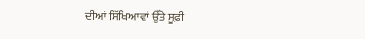ਦੀਆਂ ਸਿੱਖਿਆਵਾਂ ਉੱਤੇ ਸੂਫ਼ੀ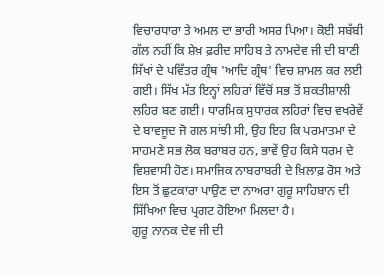ਵਿਚਾਰਧਾਰਾ ਤੇ ਅਮਲ ਦਾ ਭਾਰੀ ਅਸਰ ਪਿਆ। ਕੋਈ ਸਬੱਬੀ ਗੱਲ ਨਹੀਂ ਕਿ ਸ਼ੇਖ਼ ਫ਼ਰੀਦ ਸਾਹਿਬ ਤੇ ਨਾਮਦੇਵ ਜੀ ਦੀ ਬਾਣੀ ਸਿੱਖਾਂ ਦੇ ਪਵਿੱਤਰ ਗ੍ਰੰਥ 'ਆਦਿ ਗ੍ਰੰਥ' ਵਿਚ ਸ਼ਾਮਲ ਕਰ ਲਈ ਗਈ। ਸਿੱਖ ਮੱਤ ਇਨ੍ਹਾਂ ਲਹਿਰਾਂ ਵਿੱਚੋਂ ਸਭ ਤੋਂ ਸ਼ਕਤੀਸ਼ਾਲੀ ਲਹਿਰ ਬਣ ਗਈ। ਧਾਰਮਿਕ ਸੁਧਾਰਕ ਲਹਿਰਾਂ ਵਿਚ ਵਖਰੇਵੇਂ ਦੇ ਬਾਵਜੂਦ ਜੋ ਗਲ ਸਾਂਝੀ ਸੀ, ਉਹ ਇਹ ਕਿ ਪਰਮਾਤਮਾ ਦੇ ਸਾਹਮਣੇ ਸਭ ਲੋਕ ਬਰਾਬਰ ਹਨ, ਭਾਵੇਂ ਉਹ ਕਿਸੇ ਧਰਮ ਦੇ ਵਿਸ਼ਵਾਸੀ ਹੋਣ। ਸਮਾਜਿਕ ਨਾਬਰਾਬਰੀ ਦੇ ਖ਼ਿਲਾਫ਼ ਰੋਸ ਅਤੇ ਇਸ ਤੋਂ ਛੁਟਕਾਰਾ ਪਾਉਣ ਦਾ ਨਾਅਰਾ ਗੁਰੂ ਸਾਹਿਬਾਨ ਦੀ ਸਿੱਖਿਆ ਵਿਚ ਪ੍ਰਗਟ ਹੋਇਆ ਮਿਲਦਾ ਹੈ।
ਗੁਰੂ ਨਾਨਕ ਦੇਵ ਜੀ ਦੀ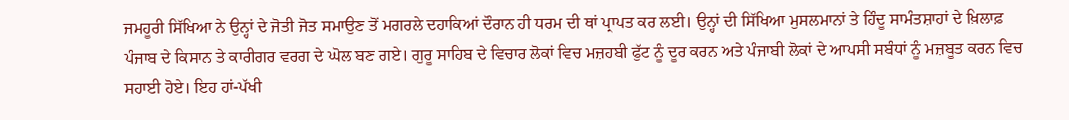ਜਮਹੂਰੀ ਸਿੱਖਿਆ ਨੇ ਉਨ੍ਹਾਂ ਦੇ ਜੋਤੀ ਜੋਤ ਸਮਾਉਣ ਤੋਂ ਮਗਰਲੇ ਦਹਾਕਿਆਂ ਦੌਰਾਨ ਹੀ ਧਰਮ ਦੀ ਥਾਂ ਪ੍ਰਾਪਤ ਕਰ ਲਈ। ਉਨ੍ਹਾਂ ਦੀ ਸਿੱਖਿਆ ਮੁਸਲਮਾਨਾਂ ਤੇ ਹਿੰਦੂ ਸਾਮੰਤਸ਼ਾਹਾਂ ਦੇ ਖ਼ਿਲਾਫ਼ ਪੰਜਾਬ ਦੇ ਕਿਸਾਨ ਤੇ ਕਾਰੀਗਰ ਵਰਗ ਦੇ ਘੋਲ ਬਣ ਗਏ। ਗੁਰੂ ਸਾਹਿਬ ਦੇ ਵਿਚਾਰ ਲੋਕਾਂ ਵਿਚ ਮਜ਼ਹਬੀ ਫੁੱਟ ਨੂੰ ਦੂਰ ਕਰਨ ਅਤੇ ਪੰਜਾਬੀ ਲੋਕਾਂ ਦੇ ਆਪਸੀ ਸਬੰਧਾਂ ਨੂੰ ਮਜ਼ਬੂਤ ਕਰਨ ਵਿਚ ਸਹਾਈ ਹੋਏ। ਇਹ ਹਾਂ-ਪੱਖੀ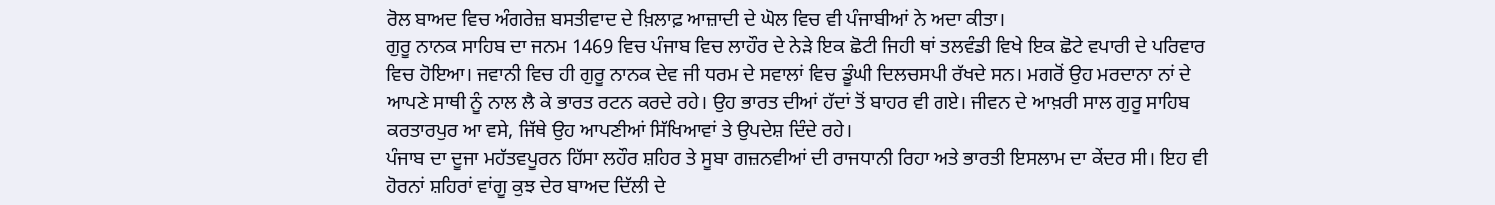ਰੋਲ ਬਾਅਦ ਵਿਚ ਅੰਗਰੇਜ਼ ਬਸਤੀਵਾਦ ਦੇ ਖ਼ਿਲਾਫ਼ ਆਜ਼ਾਦੀ ਦੇ ਘੋਲ ਵਿਚ ਵੀ ਪੰਜਾਬੀਆਂ ਨੇ ਅਦਾ ਕੀਤਾ।
ਗੁਰੂ ਨਾਨਕ ਸਾਹਿਬ ਦਾ ਜਨਮ 1469 ਵਿਚ ਪੰਜਾਬ ਵਿਚ ਲਾਹੌਰ ਦੇ ਨੇੜੇ ਇਕ ਛੋਟੀ ਜਿਹੀ ਥਾਂ ਤਲਵੰਡੀ ਵਿਖੇ ਇਕ ਛੋਟੇ ਵਪਾਰੀ ਦੇ ਪਰਿਵਾਰ ਵਿਚ ਹੋਇਆ। ਜਵਾਨੀ ਵਿਚ ਹੀ ਗੁਰੂ ਨਾਨਕ ਦੇਵ ਜੀ ਧਰਮ ਦੇ ਸਵਾਲਾਂ ਵਿਚ ਡੂੰਘੀ ਦਿਲਚਸਪੀ ਰੱਖਦੇ ਸਨ। ਮਗਰੋਂ ਉਹ ਮਰਦਾਨਾ ਨਾਂ ਦੇ ਆਪਣੇ ਸਾਥੀ ਨੂੰ ਨਾਲ ਲੈ ਕੇ ਭਾਰਤ ਰਟਨ ਕਰਦੇ ਰਹੇ। ਉਹ ਭਾਰਤ ਦੀਆਂ ਹੱਦਾਂ ਤੋਂ ਬਾਹਰ ਵੀ ਗਏ। ਜੀਵਨ ਦੇ ਆਖ਼ਰੀ ਸਾਲ ਗੁਰੂ ਸਾਹਿਬ ਕਰਤਾਰਪੁਰ ਆ ਵਸੇ, ਜਿੱਥੇ ਉਹ ਆਪਣੀਆਂ ਸਿੱਖਿਆਵਾਂ ਤੇ ਉਪਦੇਸ਼ ਦਿੰਦੇ ਰਹੇ।
ਪੰਜਾਬ ਦਾ ਦੂਜਾ ਮਹੱਤਵਪੂਰਨ ਹਿੱਸਾ ਲਹੌਰ ਸ਼ਹਿਰ ਤੇ ਸੂਬਾ ਗਜ਼ਨਵੀਆਂ ਦੀ ਰਾਜਧਾਨੀ ਰਿਹਾ ਅਤੇ ਭਾਰਤੀ ਇਸਲਾਮ ਦਾ ਕੇਂਦਰ ਸੀ। ਇਹ ਵੀ ਹੋਰਨਾਂ ਸ਼ਹਿਰਾਂ ਵਾਂਗੂ ਕੁਝ ਦੇਰ ਬਾਅਦ ਦਿੱਲੀ ਦੇ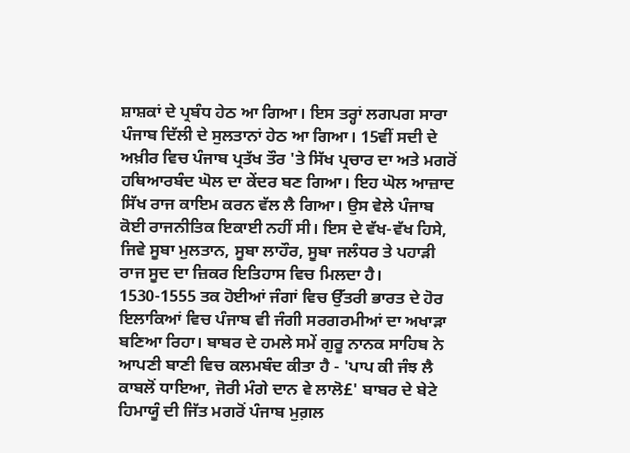ਸ਼ਾਸ਼ਕਾਂ ਦੇ ਪ੍ਰਬੰਧ ਹੇਠ ਆ ਗਿਆ। ਇਸ ਤਰ੍ਹਾਂ ਲਗਪਗ ਸਾਰਾ ਪੰਜਾਬ ਦਿੱਲੀ ਦੇ ਸੁਲਤਾਨਾਂ ਹੇਠ ਆ ਗਿਆ। 15ਵੀਂ ਸਦੀ ਦੇ ਅਖ਼ੀਰ ਵਿਚ ਪੰਜਾਬ ਪ੍ਰਤੱਖ ਤੌਰ 'ਤੇ ਸਿੱਖ ਪ੍ਰਚਾਰ ਦਾ ਅਤੇ ਮਗਰੋਂ ਹਥਿਆਰਬੰਦ ਘੋਲ ਦਾ ਕੇਂਦਰ ਬਣ ਗਿਆ। ਇਹ ਘੋਲ ਆਜ਼ਾਦ ਸਿੱਖ ਰਾਜ ਕਾਇਮ ਕਰਨ ਵੱਲ ਲੈ ਗਿਆ। ਉਸ ਵੇਲੇ ਪੰਜਾਬ ਕੋਈ ਰਾਜਨੀਤਿਕ ਇਕਾਈ ਨਹੀਂ ਸੀ। ਇਸ ਦੇ ਵੱਖ-ਵੱਖ ਹਿਸੇ, ਜਿਵੇ ਸੂਬਾ ਮੁਲਤਾਨ, ਸੂਬਾ ਲਾਹੌਰ, ਸੂਬਾ ਜਲੰਧਰ ਤੇ ਪਹਾੜੀ ਰਾਜ ਸੂਦ ਦਾ ਜ਼ਿਕਰ ਇਤਿਹਾਸ ਵਿਚ ਮਿਲਦਾ ਹੈ।
1530-1555 ਤਕ ਹੋਈਆਂ ਜੰਗਾਂ ਵਿਚ ਉੱਤਰੀ ਭਾਰਤ ਦੇ ਹੋਰ ਇਲਾਕਿਆਂ ਵਿਚ ਪੰਜਾਬ ਵੀ ਜੰਗੀ ਸਰਗਰਮੀਆਂ ਦਾ ਅਖਾੜਾ ਬਣਿਆ ਰਿਹਾ। ਬਾਬਰ ਦੇ ਹਮਲੇ ਸਮੇਂ ਗੁਰੂ ਨਾਨਕ ਸਾਹਿਬ ਨੇ ਆਪਣੀ ਬਾਣੀ ਵਿਚ ਕਲਮਬੰਦ ਕੀਤਾ ਹੈ - 'ਪਾਪ ਕੀ ਜੰਝ ਲੈ ਕਾਬਲੋਂ ਧਾਇਆ, ਜੋਰੀ ਮੰਗੇ ਦਾਨ ਵੇ ਲਾਲੋ£' ਬਾਬਰ ਦੇ ਬੇਟੇ ਹਿਮਾਯੂੰ ਦੀ ਜਿੱਤ ਮਗਰੋਂ ਪੰਜਾਬ ਮੁਗ਼ਲ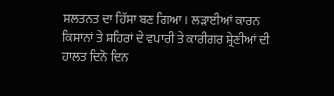ਸਲਤਨਤ ਦਾ ਹਿੱਸਾ ਬਣ ਗਿਆ। ਲੜਾਈਆਂ ਕਾਰਨ ਕਿਸਾਨਾਂ ਤੇ ਸ਼ਹਿਰਾਂ ਦੇ ਵਪਾਰੀ ਤੇ ਕਾਰੀਗਰ ਸ਼੍ਰੇਣੀਆਂ ਦੀ ਹਾਲਤ ਦਿਨੋ ਦਿਨ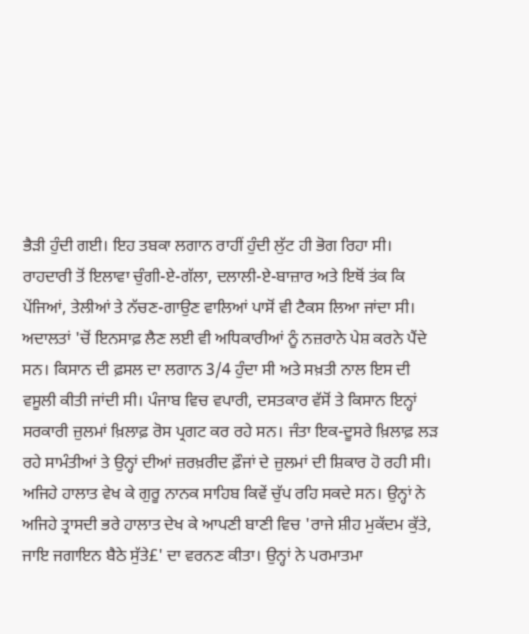ਭੈੜੀ ਹੁੰਦੀ ਗਈ। ਇਹ ਤਬਕਾ ਲਗਾਨ ਰਾਹੀਂ ਹੁੰਦੀ ਲੁੱਟ ਹੀ ਭੋਗ ਰਿਹਾ ਸੀ। ਰਾਹਦਾਰੀ ਤੋਂ ਇਲਾਵਾ ਚੁੰਗੀ-ਏ-ਗੱਲਾ, ਦਲਾਲੀ-ਏ-ਬਾਜ਼ਾਰ ਅਤੇ ਇਥੋਂ ਤਂਕ ਕਿ ਪੇਂਜਿਆਂ, ਤੇਲੀਆਂ ਤੇ ਨੱਚਣ-ਗਾਉਣ ਵਾਲਿਆਂ ਪਾਸੋਂ ਵੀ ਟੈਕਸ ਲਿਆ ਜਾਂਦਾ ਸੀ। ਅਦਾਲਤਾਂ 'ਚੋਂ ਇਨਸਾਫ਼ ਲੈਣ ਲਈ ਵੀ ਅਧਿਕਾਰੀਆਂ ਨੂੰ ਨਜ਼ਰਾਨੇ ਪੇਸ਼ ਕਰਨੇ ਪੈਂਦੇ ਸਨ। ਕਿਸਾਨ ਦੀ ਫ਼ਸਲ ਦਾ ਲਗਾਨ 3/4 ਹੁੰਦਾ ਸੀ ਅਤੇ ਸਖ਼ਤੀ ਨਾਲ ਇਸ ਦੀ ਵਸੂਲੀ ਕੀਤੀ ਜਾਂਦੀ ਸੀ। ਪੰਜਾਬ ਵਿਚ ਵਪਾਰੀ, ਦਸਤਕਾਰ ਵੱਸੋਂ ਤੇ ਕਿਸਾਨ ਇਨ੍ਹਾਂ ਸਰਕਾਰੀ ਜ਼ੁਲਮਾਂ ਖ਼ਿਲਾਫ਼ ਰੋਸ ਪ੍ਰਗਟ ਕਰ ਰਹੇ ਸਨ। ਜੰਤਾ ਇਕ-ਦੂਸਰੇ ਖ਼ਿਲਾਫ਼ ਲੜ ਰਹੇ ਸਾਮੰਤੀਆਂ ਤੇ ਉਨ੍ਹਾਂ ਦੀਆਂ ਜ਼ਰਖ਼ਰੀਦ ਫ਼ੌਜਾਂ ਦੇ ਜ਼ੁਲਮਾਂ ਦੀ ਸ਼ਿਕਾਰ ਹੋ ਰਹੀ ਸੀ।
ਅਜਿਹੇ ਹਾਲਾਤ ਵੇਖ ਕੇ ਗੁਰੂ ਨਾਨਕ ਸਾਹਿਬ ਕਿਵੇਂ ਚੁੱਪ ਰਹਿ ਸਕਦੇ ਸਨ। ਉਨ੍ਹਾਂ ਨੇ ਅਜਿਹੇ ਤ੍ਰਾਸਦੀ ਭਰੇ ਹਾਲਾਤ ਦੇਖ ਕੇ ਆਪਣੀ ਬਾਣੀ ਵਿਚ 'ਰਾਜੇ ਸ਼ੀਹ ਮੁਕੱਦਮ ਕੁੱਤੇ, ਜਾਇ ਜਗਾਇਨ ਬੈਠੇ ਸੁੱਤੇ£' ਦਾ ਵਰਨਣ ਕੀਤਾ। ਉਨ੍ਹਾਂ ਨੇ ਪਰਮਾਤਮਾ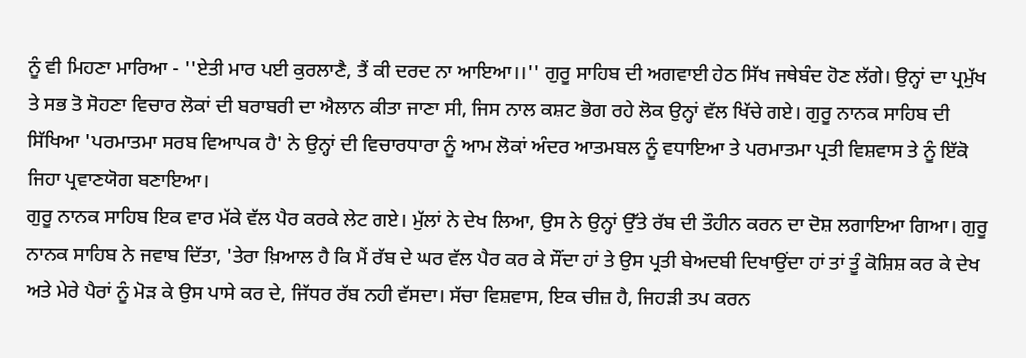ਨੂੰ ਵੀ ਮਿਹਣਾ ਮਾਰਿਆ - ''ਏਤੀ ਮਾਰ ਪਈ ਕੁਰਲਾਣੈ, ਤੈਂ ਕੀ ਦਰਦ ਨਾ ਆਇਆ।।'' ਗੁਰੂ ਸਾਹਿਬ ਦੀ ਅਗਵਾਈ ਹੇਠ ਸਿੱਖ ਜਥੇਬੰਦ ਹੋਣ ਲੱਗੇ। ਉਨ੍ਹਾਂ ਦਾ ਪ੍ਰਮੁੱਖ ਤੇ ਸਭ ਤੋ ਸੋਹਣਾ ਵਿਚਾਰ ਲੋਕਾਂ ਦੀ ਬਰਾਬਰੀ ਦਾ ਐਲਾਨ ਕੀਤਾ ਜਾਣਾ ਸੀ, ਜਿਸ ਨਾਲ ਕਸ਼ਟ ਭੋਗ ਰਹੇ ਲੋਕ ਉਨ੍ਹਾਂ ਵੱਲ ਖਿੱਚੇ ਗਏ। ਗੁਰੂ ਨਾਨਕ ਸਾਹਿਬ ਦੀ ਸਿੱਖਿਆ 'ਪਰਮਾਤਮਾ ਸਰਬ ਵਿਆਪਕ ਹੈ' ਨੇ ਉਨ੍ਹਾਂ ਦੀ ਵਿਚਾਰਧਾਰਾ ਨੂੰ ਆਮ ਲੋਕਾਂ ਅੰਦਰ ਆਤਮਬਲ ਨੂੰ ਵਧਾਇਆ ਤੇ ਪਰਮਾਤਮਾ ਪ੍ਰਤੀ ਵਿਸ਼ਵਾਸ ਤੇ ਨੂੰ ਇੱਕੋ ਜਿਹਾ ਪ੍ਰਵਾਣਯੋਗ ਬਣਾਇਆ।
ਗੁਰੂ ਨਾਨਕ ਸਾਹਿਬ ਇਕ ਵਾਰ ਮੱਕੇ ਵੱਲ ਪੈਰ ਕਰਕੇ ਲੇਟ ਗਏ। ਮੁੱਲਾਂ ਨੇ ਦੇਖ ਲਿਆ, ਉਸ ਨੇ ਉਨ੍ਹਾਂ ਉੱਤੇ ਰੱਬ ਦੀ ਤੌਹੀਨ ਕਰਨ ਦਾ ਦੋਸ਼ ਲਗਾਇਆ ਗਿਆ। ਗੁਰੂ ਨਾਨਕ ਸਾਹਿਬ ਨੇ ਜਵਾਬ ਦਿੱਤਾ, 'ਤੇਰਾ ਖ਼ਿਆਲ ਹੈ ਕਿ ਮੈਂ ਰੱਬ ਦੇ ਘਰ ਵੱਲ ਪੈਰ ਕਰ ਕੇ ਸੌਂਦਾ ਹਾਂ ਤੇ ਉਸ ਪ੍ਰਤੀ ਬੇਅਦਬੀ ਦਿਖਾਉਂਦਾ ਹਾਂ ਤਾਂ ਤੂੰ ਕੋਸ਼ਿਸ਼ ਕਰ ਕੇ ਦੇਖ ਅਤੇ ਮੇਰੇ ਪੈਰਾਂ ਨੂੰ ਮੋੜ ਕੇ ਉਸ ਪਾਸੇ ਕਰ ਦੇ, ਜਿੱਧਰ ਰੱਬ ਨਹੀ ਵੱਸਦਾ। ਸੱਚਾ ਵਿਸ਼ਵਾਸ, ਇਕ ਚੀਜ਼ ਹੈ, ਜਿਹੜੀ ਤਪ ਕਰਨ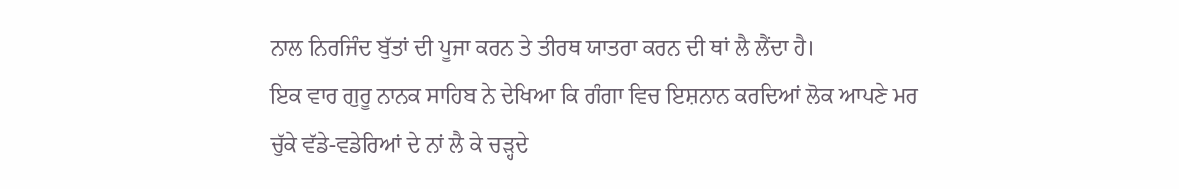ਨਾਲ ਨਿਰਜਿੰਦ ਬੁੱਤਾਂ ਦੀ ਪੂਜਾ ਕਰਨ ਤੇ ਤੀਰਥ ਯਾਤਰਾ ਕਰਨ ਦੀ ਥਾਂ ਲੈ ਲੈਂਦਾ ਹੈ।
ਇਕ ਵਾਰ ਗੁਰੂ ਨਾਨਕ ਸਾਹਿਬ ਨੇ ਦੇਖਿਆ ਕਿ ਗੰਗਾ ਵਿਚ ਇਸ਼ਨਾਨ ਕਰਦਿਆਂ ਲੋਕ ਆਪਣੇ ਮਰ ਚੁੱਕੇ ਵੱਡੇ-ਵਡੇਰਿਆਂ ਦੇ ਨਾਂ ਲੈ ਕੇ ਚੜ੍ਹਦੇ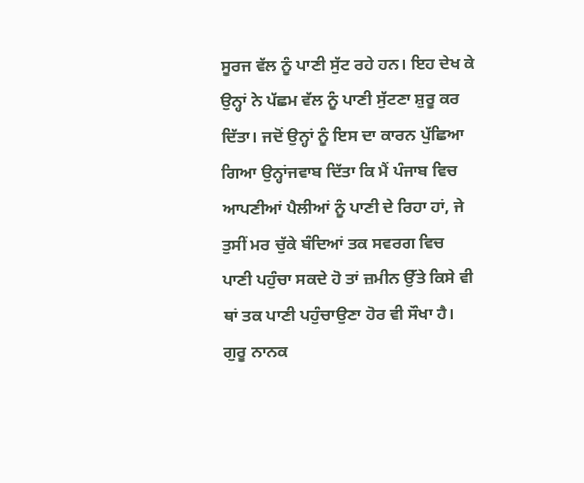ਸੂਰਜ ਵੱਲ ਨੂੰ ਪਾਣੀ ਸੁੱਟ ਰਹੇ ਹਨ। ਇਹ ਦੇਖ ਕੇ ਉਨ੍ਹਾਂ ਨੇ ਪੱਛਮ ਵੱਲ ਨੂੰ ਪਾਣੀ ਸੁੱਟਣਾ ਸ਼ੁਰੂ ਕਰ ਦਿੱਤਾ। ਜਦੋਂ ਉਨ੍ਹਾਂ ਨੂੰ ਇਸ ਦਾ ਕਾਰਨ ਪੁੱਛਿਆ ਗਿਆ ਉਨ੍ਹਾਂਜਵਾਬ ਦਿੱਤਾ ਕਿ ਮੈਂ ਪੰਜਾਬ ਵਿਚ ਆਪਣੀਆਂ ਪੈਲੀਆਂ ਨੂੰ ਪਾਣੀ ਦੇ ਰਿਹਾ ਹਾਂ, ਜੇ ਤੁਸੀਂ ਮਰ ਚੁੱਕੇ ਬੰਦਿਆਂ ਤਕ ਸਵਰਗ ਵਿਚ ਪਾਣੀ ਪਹੁੰਚਾ ਸਕਦੇ ਹੋ ਤਾਂ ਜ਼ਮੀਨ ਉੱਤੇ ਕਿਸੇ ਵੀ ਥਾਂ ਤਕ ਪਾਣੀ ਪਹੁੰਚਾਉਣਾ ਹੋਰ ਵੀ ਸੌਖਾ ਹੈ।
ਗੁਰੂ ਨਾਨਕ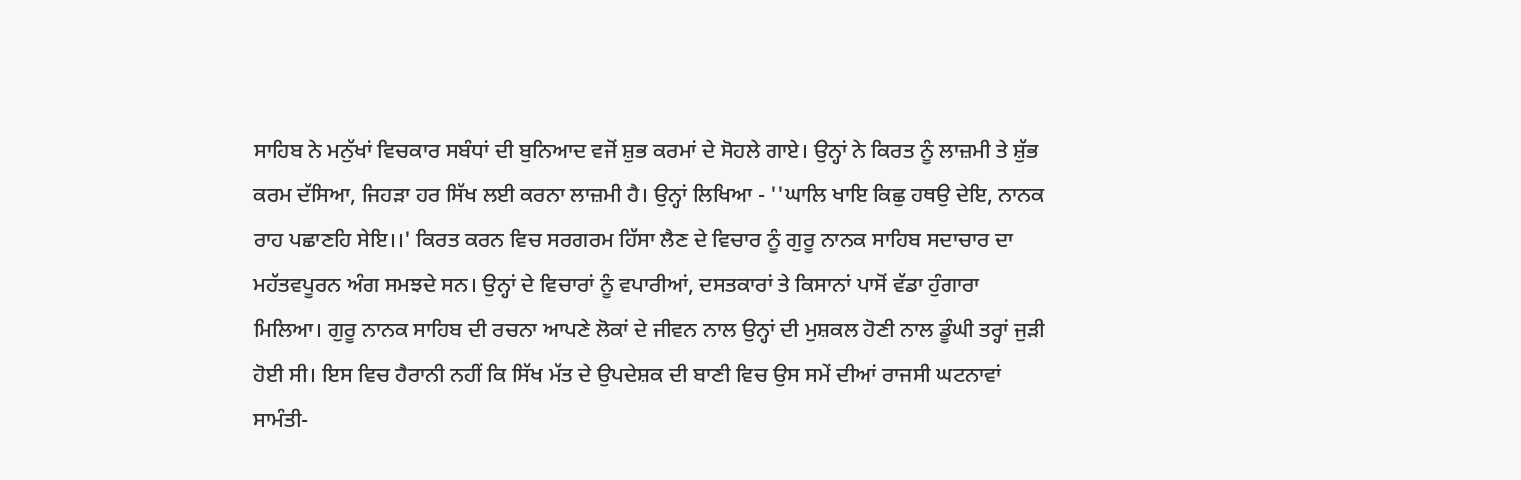ਸਾਹਿਬ ਨੇ ਮਨੁੱਖਾਂ ਵਿਚਕਾਰ ਸਬੰਧਾਂ ਦੀ ਬੁਨਿਆਦ ਵਜੋਂ ਸ਼ੁਭ ਕਰਮਾਂ ਦੇ ਸੋਹਲੇ ਗਾਏ। ਉਨ੍ਹਾਂ ਨੇ ਕਿਰਤ ਨੂੰ ਲਾਜ਼ਮੀ ਤੇ ਸ਼ੁੱਭ ਕਰਮ ਦੱਸਿਆ, ਜਿਹੜਾ ਹਰ ਸਿੱਖ ਲਈ ਕਰਨਾ ਲਾਜ਼ਮੀ ਹੈ। ਉਨ੍ਹਾਂ ਲਿਖਿਆ - ''ਘਾਲਿ ਖਾਇ ਕਿਛੁ ਹਥਉ ਦੇਇ, ਨਾਨਕ ਰਾਹ ਪਛਾਣਹਿ ਸੇਇ।।' ਕਿਰਤ ਕਰਨ ਵਿਚ ਸਰਗਰਮ ਹਿੱਸਾ ਲੈਣ ਦੇ ਵਿਚਾਰ ਨੂੰ ਗੁਰੂ ਨਾਨਕ ਸਾਹਿਬ ਸਦਾਚਾਰ ਦਾ ਮਹੱਤਵਪੂਰਨ ਅੰਗ ਸਮਝਦੇ ਸਨ। ਉਨ੍ਹਾਂ ਦੇ ਵਿਚਾਰਾਂ ਨੂੰ ਵਪਾਰੀਆਂ, ਦਸਤਕਾਰਾਂ ਤੇ ਕਿਸਾਨਾਂ ਪਾਸੋਂ ਵੱਡਾ ਹੁੰਗਾਰਾ ਮਿਲਿਆ। ਗੁਰੂ ਨਾਨਕ ਸਾਹਿਬ ਦੀ ਰਚਨਾ ਆਪਣੇ ਲੋਕਾਂ ਦੇ ਜੀਵਨ ਨਾਲ ਉਨ੍ਹਾਂ ਦੀ ਮੁਸ਼ਕਲ ਹੋਣੀ ਨਾਲ ਡੂੰਘੀ ਤਰ੍ਹਾਂ ਜੁੜੀ ਹੋਈ ਸੀ। ਇਸ ਵਿਚ ਹੈਰਾਨੀ ਨਹੀਂ ਕਿ ਸਿੱਖ ਮੱਤ ਦੇ ਉਪਦੇਸ਼ਕ ਦੀ ਬਾਣੀ ਵਿਚ ਉਸ ਸਮੇਂ ਦੀਆਂ ਰਾਜਸੀ ਘਟਨਾਵਾਂ ਸਾਮੰਤੀ-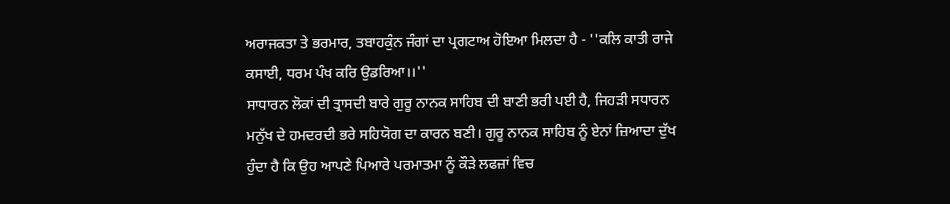ਅਰਾਜਕਤਾ ਤੇ ਭਰਮਾਰ, ਤਬਾਹਕੁੰਨ ਜੰਗਾਂ ਦਾ ਪ੍ਰਗਟਾਅ ਹੋਇਆ ਮਿਲਦਾ ਹੈ - ''ਕਲਿ ਕਾਤੀ ਰਾਜੇ ਕਸਾਈ, ਧਰਮ ਪੰਖ ਕਰਿ ਉਡਰਿਆ।।''
ਸਾਧਾਰਨ ਲੋਕਾਂ ਦੀ ਤ੍ਰਾਸਦੀ ਬਾਰੇ ਗੁਰੂ ਨਾਨਕ ਸਾਹਿਬ ਦੀ ਬਾਣੀ ਭਰੀ ਪਈ ਹੈ, ਜਿਹੜੀ ਸਧਾਰਨ ਮਨੁੱਖ ਦੇ ਹਮਦਰਦੀ ਭਰੇ ਸਹਿਯੋਗ ਦਾ ਕਾਰਨ ਬਣੀ। ਗੁਰੂ ਨਾਨਕ ਸਾਹਿਬ ਨੂੰ ਏਨਾਂ ਜ਼ਿਆਦਾ ਦੁੱਖ ਹੁੰਦਾ ਹੈ ਕਿ ਉਹ ਆਪਣੇ ਪਿਆਰੇ ਪਰਮਾਤਮਾ ਨੂੰ ਕੌੜੇ ਲਫਜ਼ਾਂ ਵਿਚ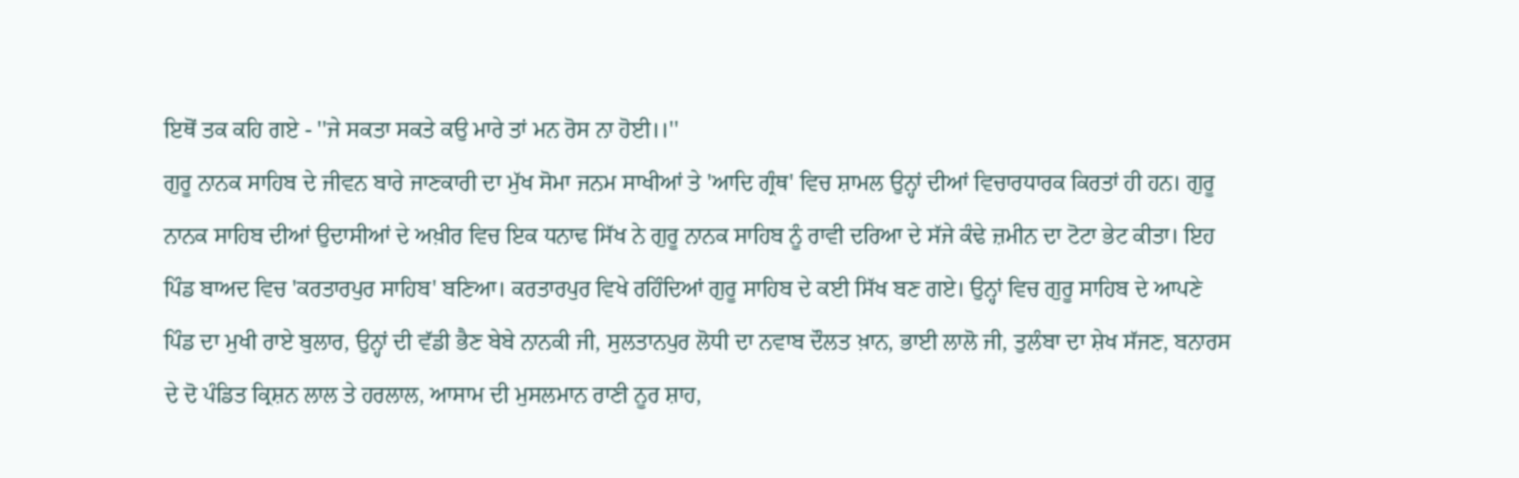ਇਥੋਂ ਤਕ ਕਹਿ ਗਏ - ''ਜੇ ਸਕਤਾ ਸਕਤੇ ਕਉ ਮਾਰੇ ਤਾਂ ਮਨ ਰੋਸ ਨਾ ਹੋਈ।।''
ਗੁਰੂ ਨਾਨਕ ਸਾਹਿਬ ਦੇ ਜੀਵਨ ਬਾਰੇ ਜਾਣਕਾਰੀ ਦਾ ਮੁੱਖ ਸੋਮਾ ਜਨਮ ਸਾਖੀਆਂ ਤੇ 'ਆਦਿ ਗ੍ਰੰਥ' ਵਿਚ ਸ਼ਾਮਲ ਉਨ੍ਹਾਂ ਦੀਆਂ ਵਿਚਾਰਧਾਰਕ ਕਿਰਤਾਂ ਹੀ ਹਨ। ਗੁਰੂ ਨਾਨਕ ਸਾਹਿਬ ਦੀਆਂ ਉਦਾਸੀਆਂ ਦੇ ਅਖ਼ੀਰ ਵਿਚ ਇਕ ਧਨਾਢ ਸਿੱਖ ਨੇ ਗੁਰੂ ਨਾਨਕ ਸਾਹਿਬ ਨੂੰ ਰਾਵੀ ਦਰਿਆ ਦੇ ਸੱਜੇ ਕੰਢੇ ਜ਼ਮੀਨ ਦਾ ਟੋਟਾ ਭੇਟ ਕੀਤਾ। ਇਹ ਪਿੰਡ ਬਾਅਦ ਵਿਚ 'ਕਰਤਾਰਪੁਰ ਸਾਹਿਬ' ਬਣਿਆ। ਕਰਤਾਰਪੁਰ ਵਿਖੇ ਰਹਿੰਦਿਆਂ ਗੁਰੂ ਸਾਹਿਬ ਦੇ ਕਈ ਸਿੱਖ ਬਣ ਗਏ। ਉਨ੍ਹਾਂ ਵਿਚ ਗੁਰੂ ਸਾਹਿਬ ਦੇ ਆਪਣੇ ਪਿੰਡ ਦਾ ਮੁਖੀ ਰਾਏ ਬੁਲਾਰ, ਉਨ੍ਹਾਂ ਦੀ ਵੱਡੀ ਭੈਣ ਬੇਬੇ ਨਾਨਕੀ ਜੀ, ਸੁਲਤਾਨਪੁਰ ਲੋਧੀ ਦਾ ਨਵਾਬ ਦੌਲਤ ਖ਼ਾਨ, ਭਾਈ ਲਾਲੋ ਜੀ, ਤੁਲੰਬਾ ਦਾ ਸ਼ੇਖ ਸੱਜਣ, ਬਨਾਰਸ ਦੇ ਦੋ ਪੰਡਿਤ ਕ੍ਰਿਸ਼ਨ ਲਾਲ ਤੇ ਹਰਲਾਲ, ਆਸਾਮ ਦੀ ਮੁਸਲਮਾਨ ਰਾਣੀ ਨੂਰ ਸ਼ਾਹ,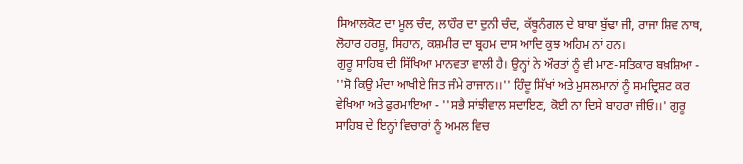ਸਿਆਲਕੋਟ ਦਾ ਮੂਲ ਚੰਦ, ਲਾਹੌਰ ਦਾ ਦੁਨੀ ਚੰਦ, ਕੱਥੂਨੰਗਲ ਦੇ ਬਾਬਾ ਬੁੱਢਾ ਜੀ, ਰਾਜਾ ਸ਼ਿਵ ਨਾਥ, ਲੋਹਾਰ ਹਰਸ਼ੂ, ਸਿਹਾਨ, ਕਸ਼ਮੀਰ ਦਾ ਬ੍ਰਹਮ ਦਾਸ ਆਦਿ ਕੁਝ ਅਹਿਮ ਨਾਂ ਹਨ।
ਗੁਰੂ ਸਾਹਿਬ ਦੀ ਸਿੱਖਿਆ ਮਾਨਵਤਾ ਵਾਲੀ ਹੈ। ਉਨ੍ਹਾਂ ਨੇ ਔਰਤਾਂ ਨੂੰ ਵੀ ਮਾਣ-ਸਤਿਕਾਰ ਬਖ਼ਸ਼ਿਆ - ''ਸੋ ਕਿਉ ਮੰਦਾ ਆਖੀਏ ਜਿਤ ਜੰਮੇ ਰਾਜਾਨ।।'' ਹਿੰਦੂ ਸਿੱਖਾਂ ਅਤੇ ਮੁਸਲਮਾਨਾਂ ਨੂੰ ਸਮਦ੍ਰਿਸ਼ਟ ਕਰ ਵੇਖਿਆ ਅਤੇ ਫੁਰਮਾਇਆ - ''ਸਭੈ ਸਾਂਝੀਵਾਲ ਸਦਾਇਣ, ਕੋਈ ਨਾ ਦਿਸੇ ਬਾਹਰਾ ਜੀਓ।।' ਗੁਰੂ ਸਾਹਿਬ ਦੇ ਇਨ੍ਹਾਂ ਵਿਚਾਰਾਂ ਨੂੰ ਅਮਲ ਵਿਚ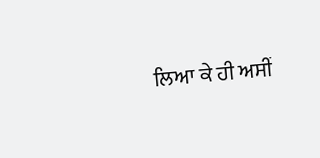ਲਿਆ ਕੇ ਹੀ ਅਸੀਂ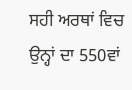ਸਹੀ ਅਰਥਾਂ ਵਿਚ ਉਨ੍ਹਾਂ ਦਾ 550ਵਾਂ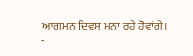ਆਗਮਨ ਦਿਵਸ ਮਨਾ ਰਹੇ ਹੋਵਾਂਗੇ।
-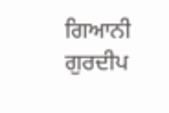ਗਿਆਨੀ ਗੁਰਦੀਪ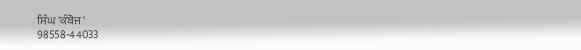ਸਿੰਘ 'ਕੰਬੋਜ'
98558-44033